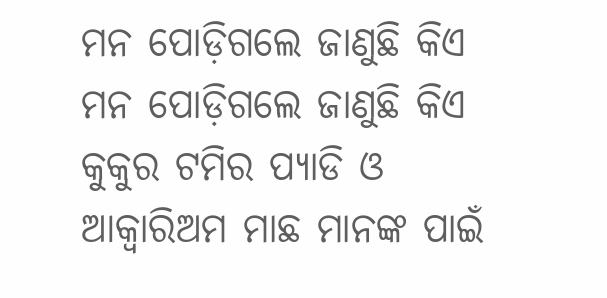ମନ ପୋଡ଼ିଗଲେ ଜାଣୁଛି କିଏ
ମନ ପୋଡ଼ିଗଲେ ଜାଣୁଛି କିଏ
କୁକୁର ଟମିର ପ୍ୟାଡି ଓ ଆକ୍ୱାରିଅମ ମାଛ ମାନଙ୍କ ପାଇଁ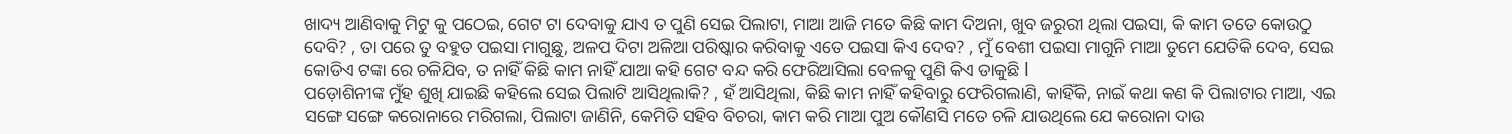ଖାଦ୍ୟ ଆଣିବାକୁ ମିଟୁ କୁ ପଠେଇ, ଗେଟ ଟା ଦେବାକୁ ଯାଏ ତ ପୁଣି ସେଇ ପିଲାଟା, ମାଆ ଆଜି ମତେ କିଛି କାମ ଦିଅନା, ଖୁବ ଜରୁରୀ ଥିଲା ପଇସା, କି କାମ ତତେ କୋଉଠୁ ଦେବି? , ତା ପରେ ତୁ ବହୁତ ପଇସା ମାଗୁଛୁ, ଅଳପ ଦିଟା ଅଳିଆ ପରିଷ୍କାର କରିବାକୁ ଏତେ ପଇସା କିଏ ଦେବ? , ମୁଁ ବେଶୀ ପଇସା ମାଗୁନି ମାଆ ତୁମେ ଯେତିକି ଦେବ, ସେଇ କୋଡିଏ ଟଙ୍କା ରେ ଚଳିଯିବ, ତ ନାହିଁ କିଛି କାମ ନାହିଁ ଯାଆ କହି ଗେଟ ବନ୍ଦ କରି ଫେରିଆସିଲା ବେଳକୁ ପୁଣି କିଏ ଡାକୁଛି l
ପଡ଼ୋଶିନୀଙ୍କ ମୁଁହ ଶୁଖି ଯାଇଛି କହିଲେ ସେଇ ପିଲାଟି ଆସିଥିଲାକି? , ହଁ ଆସିଥିଲା, କିଛି କାମ ନାହିଁ କହିବାରୁ ଫେରିଗଲାଣି, କାହିଁକି, ନାଇଁ କଥା କଣ କି ପିଲାଟାର ମାଆ, ଏଇ ସଙ୍ଗେ ସଙ୍ଗେ କରୋନାରେ ମରିଗଲା, ପିଲାଟା ଜାଣିନି, କେମିତି ସହିବ ବିଚରା, କାମ କରି ମାଆ ପୁଅ କୌଣସି ମତେ ଚଳି ଯାଉଥିଲେ ଯେ କରୋନା ଦାଉ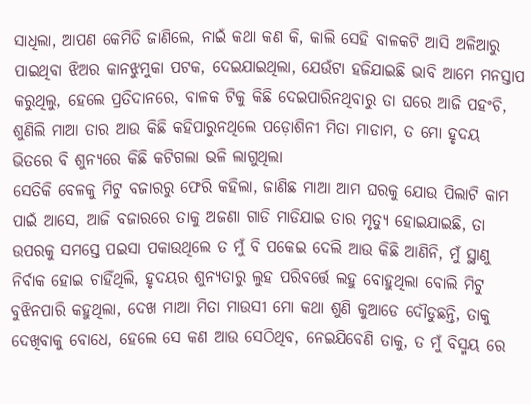ସାଧିଲା, ଆପଣ କେମିତି ଜାଣିଲେ, ନାଇଁ କଥା କଣ କି, କାଲି ସେହି ବାଳକଟି ଆସି ଅଳିଆରୁ ପାଇଥିବା ଝିଅର କାନଝୁମୁକା ପଟକ, ଦେଇଯାଇଥିଲା, ଯେଉଁଟା ହଜିଯାଇଛି ଭାବି ଆମେ ମନସ୍ତାପ କରୁଥିଲୁ, ହେଲେ ପ୍ରତିଦାନରେ, ବାଳକ ଟିକୁ କିଛି ଦେଇପାରିନଥିବାରୁ ତା ଘରେ ଆଜି ପହଂଚି, ଶୁଣିଲି ମାଆ ତାର ଆଉ କିଛି କହିପାରୁନଥିଲେ ପଡ଼ୋଶିନୀ ମିତା ମାଡାମ, ତ ମୋ ହୃଦୟ ଭିତରେ ବି ଶୁନ୍ୟରେ କିଛି କଟିଗଲା ଭଳି ଲାଗୁଥିଲା
ସେତିକି ବେଳକୁ ମିଟୁ ବଜାରରୁ ଫେରି କହିଲା, ଜାଣିଛ ମାଆ ଆମ ଘରକୁ ଯୋଉ ପିଲାଟି କାମ ପାଇଁ ଆସେ, ଆଜି ବଜାରରେ ତାକୁ ଅଜଣା ଗାଡି ମାଡିଯାଇ ତାର ମୃତ୍ୟୁ ହୋଇଯାଇଛି, ତା ଉପରକୁ ସମସ୍ତେ ପଇସା ପକାଉଥିଲେ ତ ମୁଁ ବି ପକେଇ ଦେଲି ଆଉ କିଛି ଆଣିନି, ମୁଁ ସ୍ଥାଣୁ ନିର୍ବାକ ହୋଇ ଚାହିଁଥିଲି, ହୃଦୟର ଶୁନ୍ୟତାରୁ ଲୁହ ପରିବର୍ତ୍ତେ ଲହୁ ବୋହୁଥିଲା ବୋଲି ମିଟୁ ବୁଝିନପାରି କହୁଥିଲା, ଦେଖ ମାଆ ମିତା ମାଉସୀ ମୋ କଥା ଶୁଣି କୁଆଡେ ଦୌଡୁଛନ୍ତି, ତାକୁ ଦେଖିବାକୁ ବୋଧେ, ହେଲେ ସେ କଣ ଆଉ ସେଠିଥିବ, ନେଇଯିବେଣି ତାକୁ, ତ ମୁଁ ବିସ୍ମୟ ରେ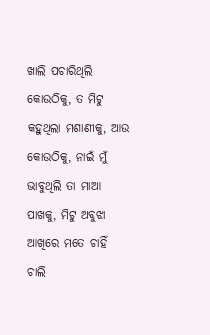ଖାଲି ପଚାରିଥିଲି କୋଉଠିକୁ, ତ ମିଟୁ କହୁଥିଲା ମଶାଣୀକୁ, ଆଉ କୋଉଠିକୁ, ନାଇଁ ମୁଁ ଭାବୁଥିଲି ତା ମାଆ ପାଖକୁ, ମିଟୁ ଅବୁଝା ଆଖିରେ ମତେ ଚାହିଁ ଚାଲି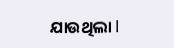ଯାଉଥିଲା l